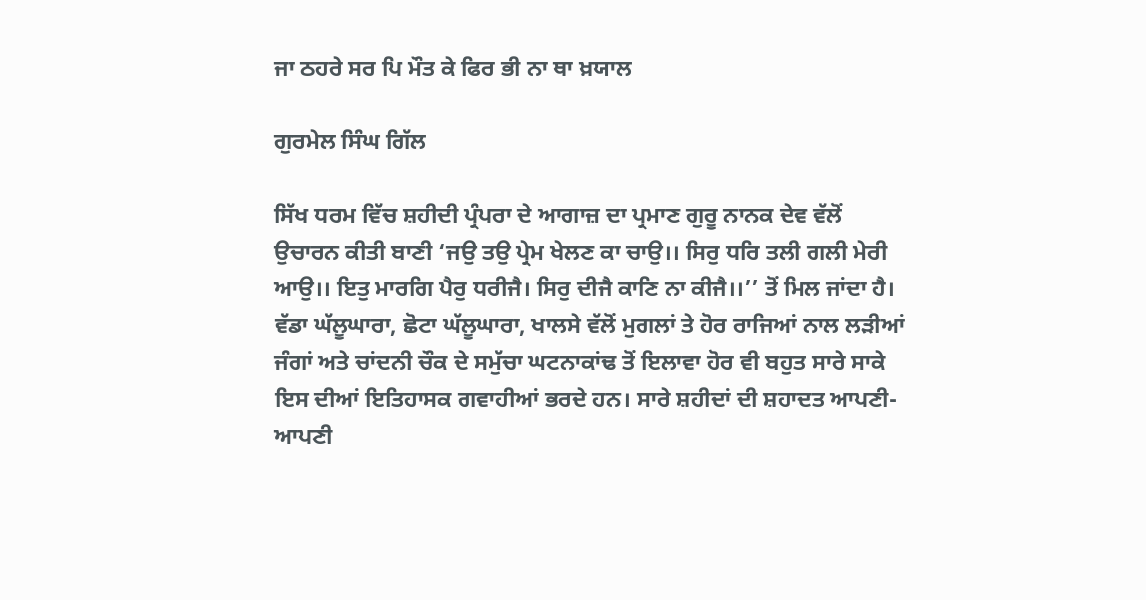ਜਾ ਠਹਰੇ ਸਰ ਪਿ ਮੌਤ ਕੇ ਫਿਰ ਭੀ ਨਾ ਥਾ ਖ਼ਯਾਲ

ਗੁਰਮੇਲ ਸਿੰਘ ਗਿੱਲ

ਸਿੱਖ ਧਰਮ ਵਿੱਚ ਸ਼ਹੀਦੀ ਪ੍ਰੰਪਰਾ ਦੇ ਆਗਾਜ਼ ਦਾ ਪ੍ਰਮਾਣ ਗੁਰੂ ਨਾਨਕ ਦੇਵ ਵੱਲੋਂ ਉਚਾਰਨ ਕੀਤੀ ਬਾਣੀ ‘ਜਉ ਤਉ ਪ੍ਰੇਮ ਖੇਲਣ ਕਾ ਚਾਉ।। ਸਿਰੁ ਧਰਿ ਤਲੀ ਗਲੀ ਮੇਰੀ ਆਉ।। ਇਤੁ ਮਾਰਗਿ ਪੈਰੁ ਧਰੀਜੈ। ਸਿਰੁ ਦੀਜੈ ਕਾਣਿ ਨਾ ਕੀਜੈ।।’’ ਤੋਂ ਮਿਲ ਜਾਂਦਾ ਹੈ। ਵੱਡਾ ਘੱਲੂਘਾਰਾ, ਛੋਟਾ ਘੱਲੂਘਾਰਾ, ਖਾਲਸੇ ਵੱਲੋਂ ਮੁਗਲਾਂ ਤੇ ਹੋਰ ਰਾਜਿਆਂ ਨਾਲ ਲੜੀਆਂ ਜੰਗਾਂ ਅਤੇ ਚਾਂਦਨੀ ਚੌਕ ਦੇ ਸਮੁੱਚਾ ਘਟਨਾਕਾਂਢ ਤੋਂ ਇਲਾਵਾ ਹੋਰ ਵੀ ਬਹੁਤ ਸਾਰੇ ਸਾਕੇ ਇਸ ਦੀਆਂ ਇਤਿਹਾਸਕ ਗਵਾਹੀਆਂ ਭਰਦੇ ਹਨ। ਸਾਰੇ ਸ਼ਹੀਦਾਂ ਦੀ ਸ਼ਹਾਦਤ ਆਪਣੀ-ਆਪਣੀ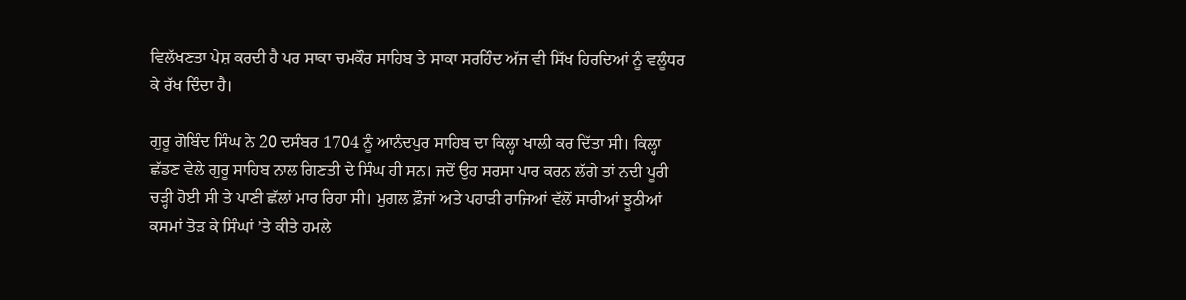ਵਿਲੱਖਣਤਾ ਪੇਸ਼ ਕਰਦੀ ਹੈ ਪਰ ਸਾਕਾ ਚਮਕੌਰ ਸਾਹਿਬ ਤੇ ਸਾਕਾ ਸਰਹਿੰਦ ਅੱਜ ਵੀ ਸਿੱਖ ਹਿਰਦਿਆਂ ਨੂੰ ਵਲੂੰਧਰ ਕੇ ਰੱਖ ਦਿੰਦਾ ਹੈ।

ਗੁਰੂ ਗੋਬਿੰਦ ਸਿੰਘ ਨੇ 20 ਦਸੰਬਰ 1704 ਨੂੰ ਆਨੰਦਪੁਰ ਸਾਹਿਬ ਦਾ ਕਿਲ੍ਹਾ ਖਾਲੀ ਕਰ ਦਿੱਤਾ ਸੀ। ਕਿਲ੍ਹਾ ਛੱਡਣ ਵੇਲੇ ਗੁਰੂ ਸਾਹਿਬ ਨਾਲ ਗਿਣਤੀ ਦੇ ਸਿੰਘ ਹੀ ਸਨ। ਜਦੋਂ ਉਹ ਸਰਸਾ ਪਾਰ ਕਰਨ ਲੱਗੇ ਤਾਂ ਨਦੀ ਪੂਰੀ ਚੜ੍ਹੀ ਹੋਈ ਸੀ ਤੇ ਪਾਣੀ ਛੱਲਾਂ ਮਾਰ ਰਿਹਾ ਸੀ। ਮੁਗਲ ਫ਼ੌਜਾਂ ਅਤੇ ਪਹਾੜੀ ਰਾਜਿਆਂ ਵੱਲੋਂ ਸਾਰੀਆਂ ਝੂਠੀਆਂ ਕਸਮਾਂ ਤੋੜ ਕੇ ਸਿੰਘਾਂ ’ਤੇ ਕੀਤੇ ਹਮਲੇ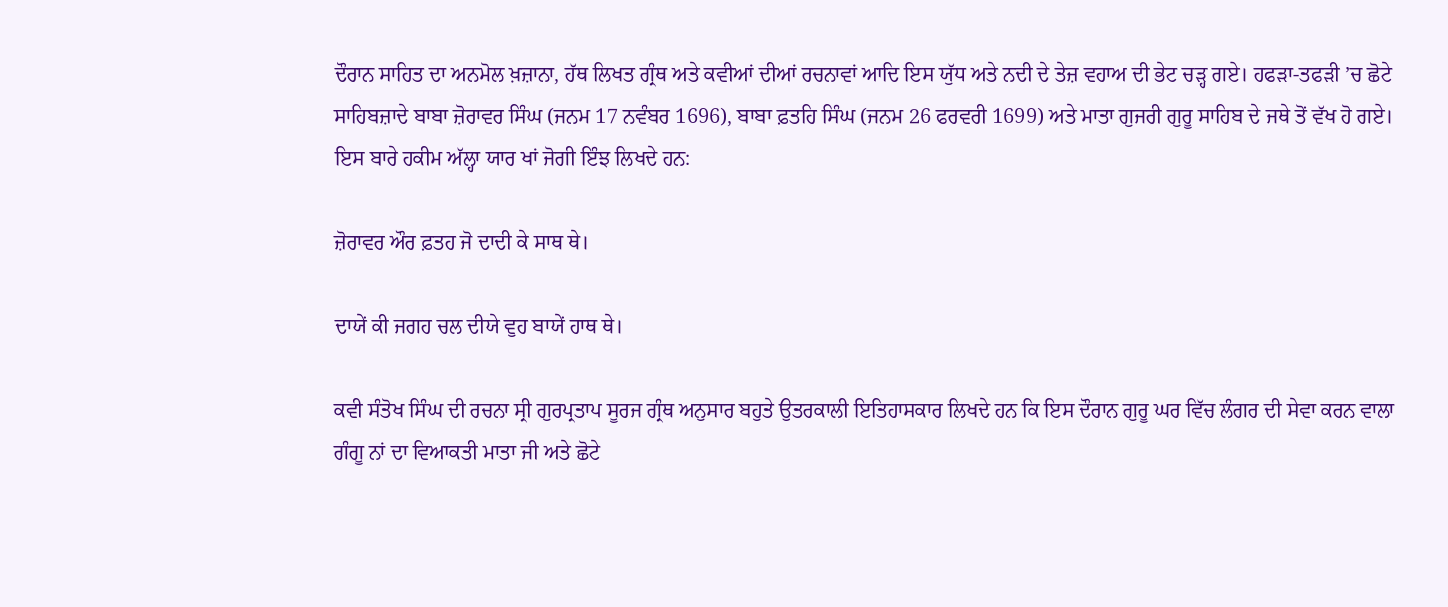ਦੌਰਾਨ ਸਾਹਿਤ ਦਾ ਅਨਮੋਲ ਖ਼ਜ਼ਾਨਾ, ਹੱਥ ਲਿਖਤ ਗ੍ਰੰਥ ਅਤੇ ਕਵੀਆਂ ਦੀਆਂ ਰਚਨਾਵਾਂ ਆਦਿ ਇਸ ਯੁੱਧ ਅਤੇ ਨਦੀ ਦੇ ਤੇਜ਼ ਵਹਾਅ ਦੀ ਭੇਟ ਚੜ੍ਹ ਗਏ। ਹਫੜਾ-ਤਫੜੀ ’ਚ ਛੋਟੇ ਸਾਹਿਬਜ਼ਾਦੇ ਬਾਬਾ ਜ਼ੋਰਾਵਰ ਸਿੰਘ (ਜਨਮ 17 ਨਵੰਬਰ 1696), ਬਾਬਾ ਫ਼ਤਹਿ ਸਿੰਘ (ਜਨਮ 26 ਫਰਵਰੀ 1699) ਅਤੇ ਮਾਤਾ ਗੁਜਰੀ ਗੁਰੂ ਸਾਹਿਬ ਦੇ ਜਥੇ ਤੋਂ ਵੱਖ ਹੋ ਗਏ। ਇਸ ਬਾਰੇ ਹਕੀਮ ਅੱਲ੍ਹਾ ਯਾਰ ਖਾਂ ਜੋਗੀ ਇੰਝ ਲਿਖਦੇ ਹਨ:

ਜ਼ੋਰਾਵਰ ਔਰ ਫ਼ਤਹ ਜੋ ਦਾਦੀ ਕੇ ਸਾਥ ਥੇ।

ਦਾਯੇਂ ਕੀ ਜਗਹ ਚਲ ਦੀਯੇ ਵੁਹ ਬਾਯੇਂ ਹਾਥ ਥੇ।

ਕਵੀ ਸੰਤੋਖ ਸਿੰਘ ਦੀ ਰਚਨਾ ਸ੍ਰੀ ਗੁਰਪ੍ਰਤਾਪ ਸੂਰਜ ਗ੍ਰੰਥ ਅਨੁਸਾਰ ਬਹੁਤੇ ਉਤਰਕਾਲੀ ਇਤਿਹਾਸਕਾਰ ਲਿਖਦੇ ਹਨ ਕਿ ਇਸ ਦੌਰਾਨ ਗੁਰੂ ਘਰ ਵਿੱਚ ਲੰਗਰ ਦੀ ਸੇਵਾ ਕਰਨ ਵਾਲਾ ਗੰਗੂ ਨਾਂ ਦਾ ਵਿਆਕਤੀ ਮਾਤਾ ਜੀ ਅਤੇ ਛੋਟੇ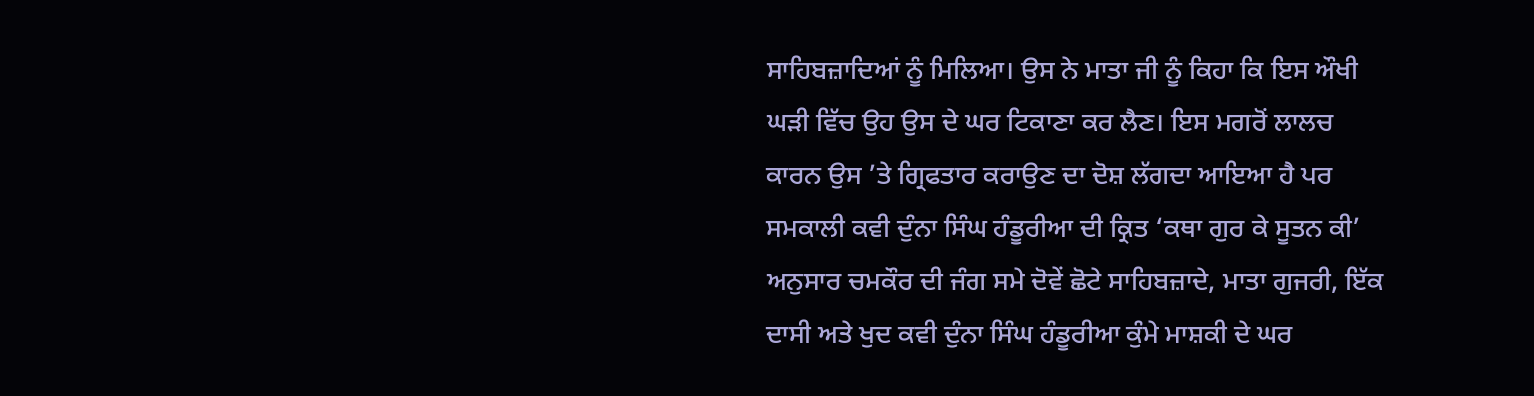ਸਾਹਿਬਜ਼ਾਦਿਆਂ ਨੂੰ ਮਿਲਿਆ। ਉਸ ਨੇ ਮਾਤਾ ਜੀ ਨੂੰ ਕਿਹਾ ਕਿ ਇਸ ਔਖੀ ਘੜੀ ਵਿੱਚ ਉਹ ਉਸ ਦੇ ਘਰ ਟਿਕਾਣਾ ਕਰ ਲੈਣ। ਇਸ ਮਗਰੋਂ ਲਾਲਚ ਕਾਰਨ ਉਸ ’ਤੇ ਗ੍ਰਿਫਤਾਰ ਕਰਾਉਣ ਦਾ ਦੋਸ਼ ਲੱਗਦਾ ਆਇਆ ਹੈ ਪਰ ਸਮਕਾਲੀ ਕਵੀ ਦੁੰਨਾ ਸਿੰਘ ਹੰਡੂਰੀਆ ਦੀ ਕ੍ਰਿਤ ‘ਕਥਾ ਗੁਰ ਕੇ ਸੂਤਨ ਕੀ’ ਅਨੁਸਾਰ ਚਮਕੌਰ ਦੀ ਜੰਗ ਸਮੇ ਦੋਵੇਂ ਛੋਟੇ ਸਾਹਿਬਜ਼ਾਦੇ, ਮਾਤਾ ਗੁਜਰੀ, ਇੱਕ ਦਾਸੀ ਅਤੇ ਖੁਦ ਕਵੀ ਦੁੰਨਾ ਸਿੰਘ ਹੰਡੂਰੀਆ ਕੁੰਮੇ ਮਾਸ਼ਕੀ ਦੇ ਘਰ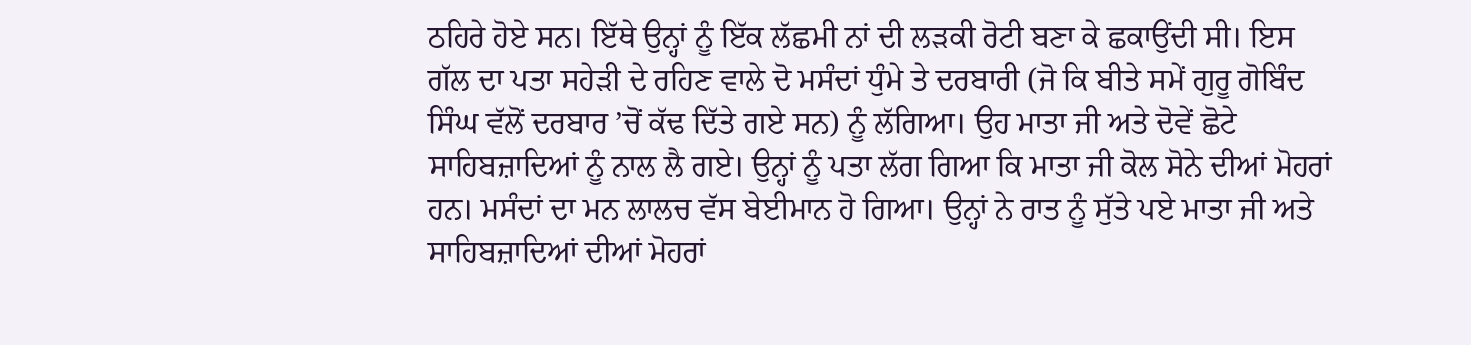ਠਹਿਰੇ ਹੋਏ ਸਨ। ਇੱਥੇ ਉਨ੍ਹਾਂ ਨੂੰ ਇੱਕ ਲੱਛਮੀ ਨਾਂ ਦੀ ਲੜਕੀ ਰੋਟੀ ਬਣਾ ਕੇ ਛਕਾਉਂਦੀ ਸੀ। ਇਸ ਗੱਲ ਦਾ ਪਤਾ ਸਹੇੜੀ ਦੇ ਰਹਿਣ ਵਾਲੇ ਦੋ ਮਸੰਦਾਂ ਧੁੰਮੇ ਤੇ ਦਰਬਾਰੀ (ਜੋ ਕਿ ਬੀਤੇ ਸਮੇਂ ਗੁਰੂ ਗੋਬਿੰਦ ਸਿੰਘ ਵੱਲੋਂ ਦਰਬਾਰ ’ਚੋਂ ਕੱਢ ਦਿੱਤੇ ਗਏ ਸਨ) ਨੂੰ ਲੱਗਿਆ। ਉਹ ਮਾਤਾ ਜੀ ਅਤੇ ਦੋਵੇਂ ਛੋਟੇ ਸਾਹਿਬਜ਼ਾਦਿਆਂ ਨੂੰ ਨਾਲ ਲੈ ਗਏ। ਉਨ੍ਹਾਂ ਨੂੰ ਪਤਾ ਲੱਗ ਗਿਆ ਕਿ ਮਾਤਾ ਜੀ ਕੋਲ ਸੋਨੇ ਦੀਆਂ ਮੋਹਰਾਂ ਹਨ। ਮਸੰਦਾਂ ਦਾ ਮਨ ਲਾਲਚ ਵੱਸ ਬੇਈਮਾਨ ਹੋ ਗਿਆ। ਉਨ੍ਹਾਂ ਨੇ ਰਾਤ ਨੂੰ ਸੁੱਤੇ ਪਏ ਮਾਤਾ ਜੀ ਅਤੇ ਸਾਹਿਬਜ਼ਾਦਿਆਂ ਦੀਆਂ ਮੋਹਰਾਂ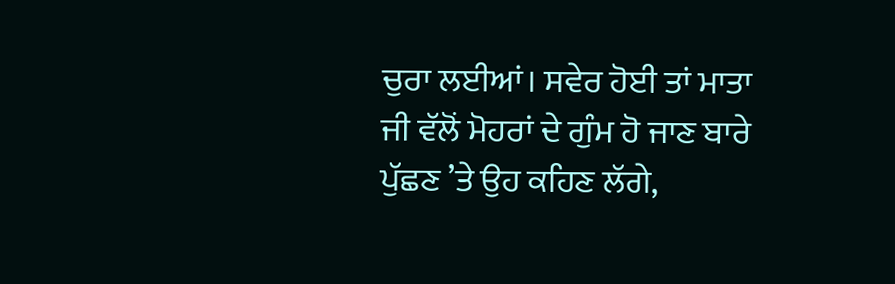ਚੁਰਾ ਲਈਆਂ। ਸਵੇਰ ਹੋਈ ਤਾਂ ਮਾਤਾ ਜੀ ਵੱਲੋਂ ਮੋਹਰਾਂ ਦੇ ਗੁੰਮ ਹੋ ਜਾਣ ਬਾਰੇ ਪੁੱਛਣ ’ਤੇ ਉਹ ਕਹਿਣ ਲੱਗੇ,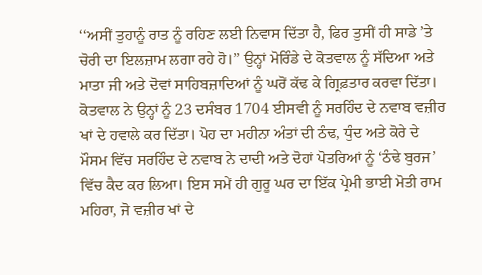‘‘ਅਸੀਂ ਤੁਹਾਨੂੰ ਰਾਤ ਨੂੰ ਰਹਿਣ ਲਈ ਨਿਵਾਸ ਦਿੱਤਾ ਹੈ, ਫਿਰ ਤੁਸੀਂ ਹੀ ਸਾਡੇ ’ਤੇ ਚੋਰੀ ਦਾ ਇਲਜ਼ਾਮ ਲਗਾ ਰਹੇ ਹੋ।’’ ਉਨ੍ਹਾਂ ਮੋਰਿੰਡੇ ਦੇ ਕੋਤਵਾਲ ਨੂੰ ਸੱਦਿਆ ਅਤੇ ਮਾਤਾ ਜੀ ਅਤੇ ਦੋਵਾਂ ਸਾਹਿਬਜ਼ਾਦਿਆਂ ਨੂੰ ਘਰੋਂ ਕੱਢ ਕੇ ਗ੍ਰਿਫ਼ਤਾਰ ਕਰਵਾ ਦਿੱਤਾ। ਕੋਤਵਾਲ ਨੇ ਉਨ੍ਹਾਂ ਨੂੰ 23 ਦਸੰਬਰ 1704 ਈਸਵੀ ਨੂੰ ਸਰਹਿੰਦ ਦੇ ਨਵਾਬ ਵਜ਼ੀਰ ਖਾਂ ਦੇ ਹਵਾਲੇ ਕਰ ਦਿੱਤਾ। ਪੋਹ ਦਾ ਮਹੀਨਾ ਅੰਤਾਂ ਦੀ ਠੰਢ, ਧੁੰਦ ਅਤੇ ਕੋਰੇ ਦੇ ਮੌਸਮ ਵਿੱਚ ਸਰਹਿੰਦ ਦੇ ਨਵਾਬ ਨੇ ਦਾਦੀ ਅਤੇ ਦੋਹਾਂ ਪੋਤਰਿਆਂ ਨੂੰ ‘ਠੰਢੇ ਬੁਰਜ’ ਵਿੱਚ ਕੈਦ ਕਰ ਲਿਆ। ਇਸ ਸਮੇਂ ਹੀ ਗੁਰੂ ਘਰ ਦਾ ਇੱਕ ਪ੍ਰੇਮੀ ਭਾਈ ਮੋਤੀ ਰਾਮ ਮਹਿਰਾ, ਜੋ ਵਜ਼ੀਰ ਖਾਂ ਦੇ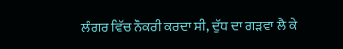ਲੰਗਰ ਵਿੱਚ ਨੌਕਰੀ ਕਰਦਾ ਸੀ, ਦੁੱਧ ਦਾ ਗੜਵਾ ਲੈ ਕੇ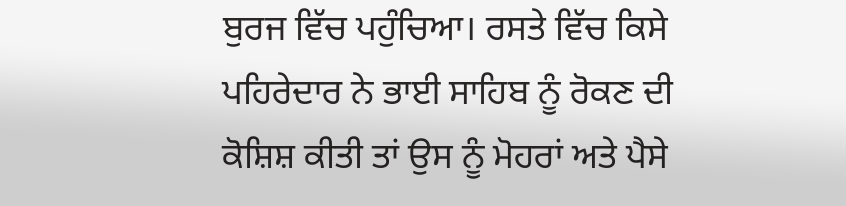ਬੁਰਜ ਵਿੱਚ ਪਹੁੰਚਿਆ। ਰਸਤੇ ਵਿੱਚ ਕਿਸੇ ਪਹਿਰੇਦਾਰ ਨੇ ਭਾਈ ਸਾਹਿਬ ਨੂੰ ਰੋਕਣ ਦੀ ਕੋਸ਼ਿਸ਼ ਕੀਤੀ ਤਾਂ ਉਸ ਨੂੰ ਮੋਹਰਾਂ ਅਤੇ ਪੈਸੇ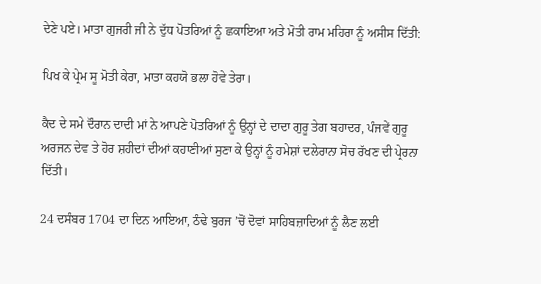ਦੇਣੇ ਪਏ। ਮਾਤਾ ਗੁਜਰੀ ਜੀ ਨੇ ਦੁੱਧ ਪੋਤਰਿਆਂ ਨੂੰ ਛਕਾਇਆ ਅਤੇ ਮੋਤੀ ਰਾਮ ਮਹਿਰਾ ਨੂੰ ਅਸੀਸ ਦਿੱਤੀ:

ਪਿਖ ਕੇ ਪ੍ਰੇਮ ਸੂ ਮੋਤੀ ਕੇਰਾ, ਮਾਤਾ ਕਹਯੋ ਭਲਾ ਹੋਵੇ ਤੇਰਾ।

ਕੈਦ ਦੇ ਸਮੇ ਦੌਰਾਨ ਦਾਦੀ ਮਾਂ ਨੇ ਆਪਣੇ ਪੋਤਰਿਆਂ ਨੂੰ ਉਨ੍ਹਾਂ ਦੇ ਦਾਦਾ ਗੁਰੂ ਤੇਗ ਬਹਾਦਰ, ਪੰਜਵੇਂ ਗੁਰੂ ਅਰਜਨ ਦੇਵ ਤੇ ਹੋਰ ਸ਼ਹੀਦਾਂ ਦੀਆਂ ਕਹਾਣੀਆਂ ਸੁਣਾ ਕੇ ਉਨ੍ਹਾਂ ਨੂੰ ਹਮੇਸ਼ਾਂ ਦਲੇਰਾਨਾ ਸੋਚ ਰੱਖਣ ਦੀ ਪ੍ਰੇਰਨਾ ਦਿੱਤੀ।

24 ਦਸੰਬਰ 1704 ਦਾ ਦਿਨ ਆਇਆ, ਠੰਢੇ ਬੁਰਜ ’ਚੋਂ ਦੋਵਾਂ ਸਾਹਿਬਜ਼ਾਦਿਆਂ ਨੂੰ ਲੈਣ ਲਈ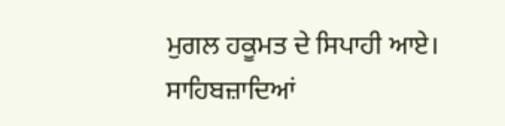ਮੁਗਲ ਹਕੂਮਤ ਦੇ ਸਿਪਾਹੀ ਆਏ। ਸਾਹਿਬਜ਼ਾਦਿਆਂ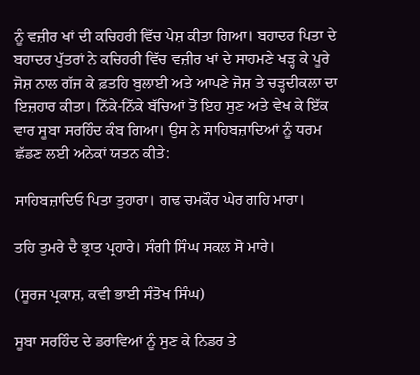ਨੂੰ ਵਜ਼ੀਰ ਖਾਂ ਦੀ ਕਚਿਹਰੀ ਵਿੱਚ ਪੇਸ਼ ਕੀਤਾ ਗਿਆ। ਬਹਾਦਰ ਪਿਤਾ ਦੇ ਬਹਾਦਰ ਪੁੱਤਰਾਂ ਨੇ ਕਚਿਹਰੀ ਵਿੱਚ ਵਜ਼ੀਰ ਖਾਂ ਦੇ ਸਾਹਮਣੇ ਖੜ੍ਹ ਕੇ ਪੂਰੇ ਜੋਸ਼ ਨਾਲ ਗੱਜ ਕੇ ਫ਼ਤਹਿ ਬੁਲਾਈ ਅਤੇ ਆਪਣੇ ਜੋਸ਼ ਤੇ ਚੜ੍ਹਦੀਕਲਾ ਦਾ ਇਜ਼ਹਾਰ ਕੀਤਾ। ਨਿੱਕੇ-ਨਿੱਕੇ ਬੱਚਿਆਂ ਤੋਂ ਇਹ ਸੁਣ ਅਤੇ ਵੇਖ ਕੇ ਇੱਕ ਵਾਰ ਸੂਬਾ ਸਰਹਿੰਦ ਕੰਬ ਗਿਆ। ਉਸ ਨੇ ਸਾਹਿਬਜ਼ਾਦਿਆਂ ਨੂੰ ਧਰਮ ਛੱਡਣ ਲਈ ਅਨੇਕਾਂ ਯਤਨ ਕੀਤੇ:

ਸਾਹਿਬਜ਼ਾਦਿਓ ਪਿਤਾ ਤੁਹਾਰਾ। ਗਢ ਚਮਕੌਰ ਘੇਰ ਗਹਿ ਮਾਰਾ।

ਤਹਿ ਤੁਮਰੇ ਦੈ ਭ੍ਰਾਤ ਪ੍ਰਹਾਰੇ। ਸੰਗੀ ਸਿੰਘ ਸਕਲ ਸੋ ਮਾਰੇ।

(ਸੂਰਜ ਪ੍ਰਕਾਸ਼, ਕਵੀ ਭਾਈ ਸੰਤੋਖ ਸਿੰਘ)

ਸੂਬਾ ਸਰਹਿੰਦ ਦੇ ਡਰਾਵਿਆਂ ਨੂੰ ਸੁਣ ਕੇ ਨਿਡਰ ਤੇ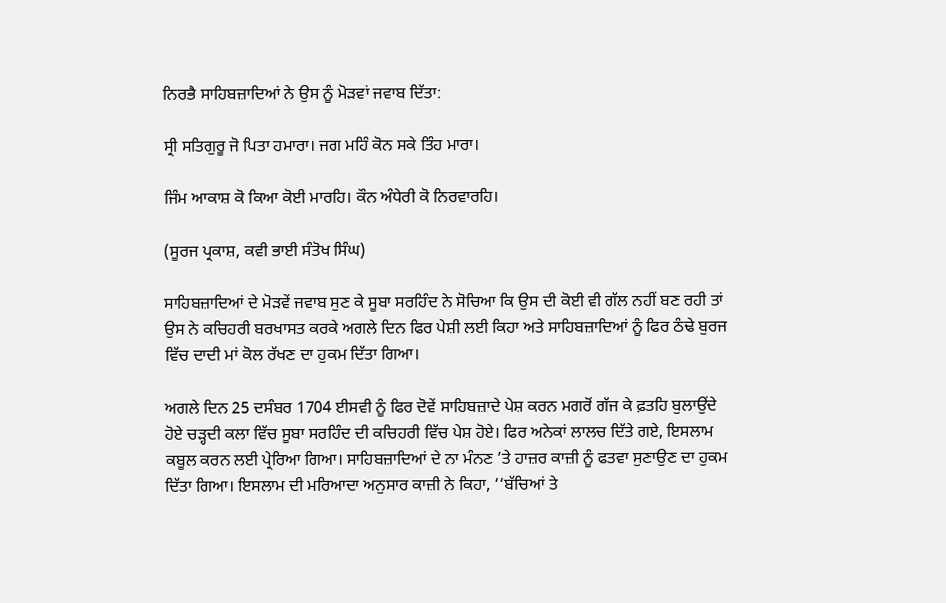ਨਿਰਭੈ ਸਾਹਿਬਜ਼ਾਦਿਆਂ ਨੇ ਉਸ ਨੂੰ ਮੋੜਵਾਂ ਜਵਾਬ ਦਿੱਤਾ:

ਸ੍ਰੀ ਸਤਿਗੁਰੂ ਜੋ ਪਿਤਾ ਹਮਾਰਾ। ਜਗ ਮਹਿੰ ਕੋਨ ਸਕੇ ਤਿੰਹ ਮਾਰਾ।

ਜਿੰਮ ਆਕਾਸ਼ ਕੋ ਕਿਆ ਕੋਈ ਮਾਰਹਿ। ਕੌਨ ਅੰਧੇਰੀ ਕੋ ਨਿਰਵਾਰਹਿ।

(ਸੂਰਜ ਪ੍ਰਕਾਸ਼, ਕਵੀ ਭਾਈ ਸੰਤੋਖ ਸਿੰਘ)

ਸਾਹਿਬਜ਼ਾਦਿਆਂ ਦੇ ਮੋੜਵੇਂ ਜਵਾਬ ਸੁਣ ਕੇ ਸੂਬਾ ਸਰਹਿੰਦ ਨੇ ਸੋਚਿਆ ਕਿ ਉਸ ਦੀ ਕੋਈ ਵੀ ਗੱਲ ਨਹੀਂ ਬਣ ਰਹੀ ਤਾਂ ਉਸ ਨੇ ਕਚਿਹਰੀ ਬਰਖਾਸਤ ਕਰਕੇ ਅਗਲੇ ਦਿਨ ਫਿਰ ਪੇਸ਼ੀ ਲਈ ਕਿਹਾ ਅਤੇ ਸਾਹਿਬਜ਼ਾਦਿਆਂ ਨੂੰ ਫਿਰ ਠੰਢੇ ਬੁਰਜ ਵਿੱਚ ਦਾਦੀ ਮਾਂ ਕੋਲ ਰੱਖਣ ਦਾ ਹੁਕਮ ਦਿੱਤਾ ਗਿਆ।

ਅਗਲੇ ਦਿਨ 25 ਦਸੰਬਰ 1704 ਈਸਵੀ ਨੂੰ ਫਿਰ ਦੋਵੇਂ ਸਾਹਿਬਜ਼ਾਦੇ ਪੇਸ਼ ਕਰਨ ਮਗਰੋਂ ਗੱਜ ਕੇ ਫ਼ਤਹਿ ਬੁਲਾਉਂਦੇ ਹੋਏ ਚੜ੍ਹਦੀ ਕਲਾ ਵਿੱਚ ਸੂਬਾ ਸਰਹਿੰਦ ਦੀ ਕਚਿਹਰੀ ਵਿੱਚ ਪੇਸ਼ ਹੋਏ। ਫਿਰ ਅਨੇਕਾਂ ਲਾਲਚ ਦਿੱਤੇ ਗਏ, ਇਸਲਾਮ ਕਬੂਲ ਕਰਨ ਲਈ ਪ੍ਰੇਰਿਆ ਗਿਆ। ਸਾਹਿਬਜ਼ਾਦਿਆਂ ਦੇ ਨਾ ਮੰਨਣ ’ਤੇ ਹਾਜ਼ਰ ਕਾਜ਼ੀ ਨੂੰ ਫਤਵਾ ਸੁਣਾਉਣ ਦਾ ਹੁਕਮ ਦਿੱਤਾ ਗਿਆ। ਇਸਲਾਮ ਦੀ ਮਰਿਆਦਾ ਅਨੁਸਾਰ ਕਾਜ਼ੀ ਨੇ ਕਿਹਾ, ‘‘ਬੱਚਿਆਂ ਤੇ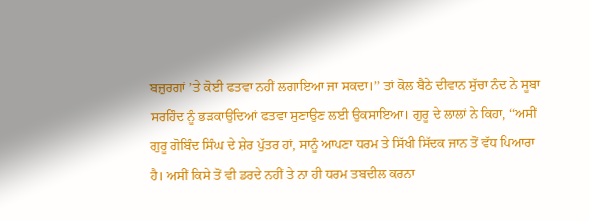ਬਜ਼ੁਰਗਾਂ ’ਤੇ ਕੋਈ ਫਤਵਾ ਨਹੀਂ ਲਗਾਇਆ ਜਾ ਸਕਦਾ।’’ ਤਾਂ ਕੋਲ ਬੈਠੇ ਦੀਵਾਨ ਸੁੱਚਾ ਨੰਦ ਨੇ ਸੂਬਾ ਸਰਹਿੰਦ ਨੂੰ ਭੜਕਾਉਂਦਿਆਂ ਫਤਵਾ ਸੁਣਾਉਣ ਲਈ ਉਕਸਾਇਆ। ਗੁਰੂ ਦੇ ਲਾਲਾਂ ਨੇ ਕਿਹਾ, ‘‘ਅਸੀਂ ਗੁਰੂ ਗੋਬਿੰਦ ਸਿੰਘ ਦੇ ਸ਼ੇਰ ਪੁੱਤਰ ਹਾਂ, ਸਾਨੂੰ ਆਪਣਾ ਧਰਮ ਤੇ ਸਿੱਖੀ ਸਿੱਦਕ ਜਾਨ ਤੋਂ ਵੱਧ ਪਿਆਰਾ ਹੈ। ਅਸੀਂ ਕਿਸੇ ਤੋਂ ਵੀ ਡਰਦੇ ਨਹੀਂ ਤੇ ਨਾ ਹੀ ਧਰਮ ਤਬਦੀਲ ਕਰਨਾ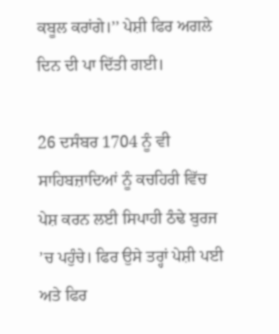ਕਬੂਲ ਕਰਾਂਗੇ।’’ ਪੇਸ਼ੀ ਫਿਰ ਅਗਲੇ ਦਿਨ ਦੀ ਪਾ ਦਿੱਤੀ ਗਈ।

26 ਦਸੰਬਰ 1704 ਨੂੰ ਵੀ ਸਾਹਿਬਜ਼ਾਦਿਆਂ ਨੂੰ ਕਚਹਿਰੀ ਵਿੱਚ ਪੇਸ਼ ਕਰਨ ਲਈ ਸਿਪਾਹੀ ਠੰਢੇ ਬੁਰਜ ’ਚ ਪਹੁੰਚੇ। ਫਿਰ ਉਸੇ ਤਰ੍ਹਾਂ ਪੇਸ਼ੀ ਪਈ ਅਤੇ ਫਿਰ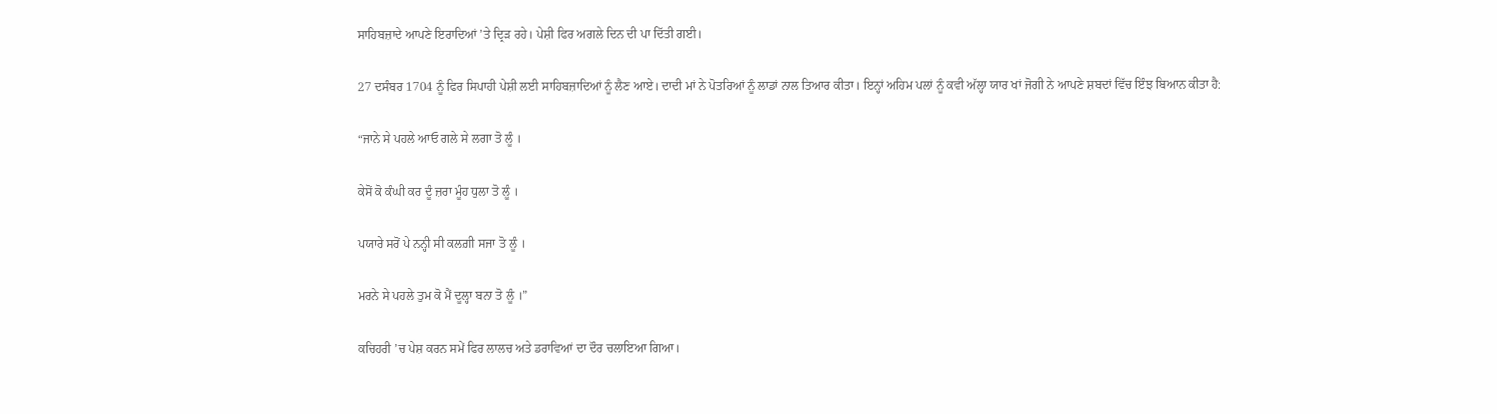ਸਾਹਿਬਜ਼ਾਦੇ ਆਪਣੇ ਇਰਾਦਿਆਂ ’ਤੇ ਦ੍ਰਿੜ ਰਹੇ। ਪੇਸ਼ੀ ਫਿਰ ਅਗਲੇ ਦਿਨ ਦੀ ਪਾ ਦਿੱਤੀ ਗਈ।

27 ਦਸੰਬਰ 1704 ਨੂੰ ਫਿਰ ਸਿਪਾਹੀ ਪੇਸ਼ੀ ਲਈ ਸਾਹਿਬਜ਼ਾਦਿਆਂ ਨੂੰ ਲੈਣ ਆਏ। ਦਾਦੀ ਮਾਂ ਨੇ ਪੋਤਰਿਆਂ ਨੂੰ ਲਾਡਾਂ ਨਾਲ ਤਿਆਰ ਕੀਤਾ। ਇਨ੍ਹਾਂ ਅਹਿਮ ਪਲਾਂ ਨੂੰ ਕਵੀ ਅੱਲ੍ਹਾ ਯਾਰ ਖਾਂ ਜੋਗੀ ਨੇ ਆਪਣੇ ਸ਼ਬਦਾਂ ਵਿੱਚ ਇੰਝ ਬਿਆਨ ਕੀਤਾ ਹੈ:

“ਜਾਨੇ ਸੇ ਪਹਲੇ ਆਓ ਗਲੇ ਸੇ ਲਗਾ ਤੋ ਲੂੰ ।

ਕੇਸੋਂ ਕੋ ਕੰਘੀ ਕਰ ਦੂੰ ਜ਼ਰਾ ਮੂੰਹ ਧੁਲਾ ਤੋ ਲੂੰ ।

ਪਯਾਰੇ ਸਰੋਂ ਪੇ ਨਨ੍ਹੀ ਸੀ ਕਲਗ਼ੀ ਸਜਾ ਤੋ ਲੂੰ ।

ਮਰਨੇ ਸੇ ਪਹਲੇ ਤੁਮ ਕੋ ਮੈਂ ਦੂਲ੍ਹਾ ਬਨਾ ਤੋ ਲੂੰ ।”

ਕਚਿਹਰੀ ’ਚ ਪੇਸ਼ ਕਰਨ ਸਮੇਂ ਫਿਰ ਲਾਲਚ ਅਤੇ ਡਰਾਵਿਆਂ ਦਾ ਦੌਰ ਚਲਾਇਆ ਗਿਆ।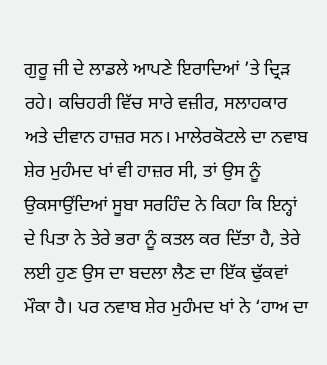ਗੁਰੂ ਜੀ ਦੇ ਲਾਡਲੇ ਆਪਣੇ ਇਰਾਦਿਆਂ ’ਤੇ ਦ੍ਰਿੜ ਰਹੇ। ਕਚਿਹਰੀ ਵਿੱਚ ਸਾਰੇ ਵਜ਼ੀਰ, ਸਲਾਹਕਾਰ ਅਤੇ ਦੀਵਾਨ ਹਾਜ਼ਰ ਸਨ। ਮਾਲੇਰਕੋਟਲੇ ਦਾ ਨਵਾਬ ਸ਼ੇਰ ਮੁਹੰਮਦ ਖਾਂ ਵੀ ਹਾਜ਼ਰ ਸੀ, ਤਾਂ ਉਸ ਨੂੰ ਉਕਸਾਉਂਦਿਆਂ ਸੂਬਾ ਸਰਹਿੰਦ ਨੇ ਕਿਹਾ ਕਿ ਇਨ੍ਹਾਂ ਦੇ ਪਿਤਾ ਨੇ ਤੇਰੇ ਭਰਾ ਨੂੰ ਕਤਲ ਕਰ ਦਿੱਤਾ ਹੈ, ਤੇਰੇ ਲਈ ਹੁਣ ਉਸ ਦਾ ਬਦਲਾ ਲੈਣ ਦਾ ਇੱਕ ਢੁੱਕਵਾਂ ਮੌਕਾ ਹੈ। ਪਰ ਨਵਾਬ ਸ਼ੇਰ ਮੁਹੰਮਦ ਖਾਂ ਨੇ ‘ਹਾਅ ਦਾ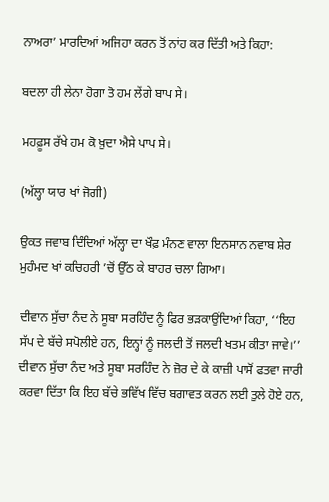ਨਾਅਰਾ’ ਮਾਰਦਿਆਂ ਅਜਿਹਾ ਕਰਨ ਤੋਂ ਨਾਂਹ ਕਰ ਦਿੱਤੀ ਅਤੇ ਕਿਹਾ:

ਬਦਲਾ ਹੀ ਲੇਨਾ ਹੋਗਾ ਤੋ ਹਮ ਲੇਂਗੇ ਬਾਪ ਸੇ।

ਮਹਫ਼ੂਸ ਰੱਖੇ ਹਮ ਕੋ ਖ਼ੁਦਾ ਐਸੇ ਪਾਪ ਸੇ।

(ਅੱਲ੍ਹਾ ਯਾਰ ਖਾਂ ਜੋਗੀ)

ਉਕਤ ਜਵਾਬ ਦਿੰਦਿਆਂ ਅੱਲ੍ਹਾ ਦਾ ਖੌਫ਼ ਮੰਨਣ ਵਾਲਾ ਇਨਸਾਨ ਨਵਾਬ ਸ਼ੇਰ ਮੁਹੰਮਦ ਖਾਂ ਕਚਿਹਰੀ ’ਚੋਂ ਉੱਠ ਕੇ ਬਾਹਰ ਚਲਾ ਗਿਆ।

ਦੀਵਾਨ ਸੁੱਚਾ ਨੰਦ ਨੇ ਸੂਬਾ ਸਰਹਿੰਦ ਨੂੰ ਫਿਰ ਭੜਕਾਉਂਦਿਆਂ ਕਿਹਾ, ‘‘ਇਹ ਸੱਪ ਦੇ ਬੱਚੇ ਸਪੋਲੀਏ ਹਨ, ਇਨ੍ਹਾਂ ਨੂੰ ਜਲਦੀ ਤੋਂ ਜਲਦੀ ਖਤਮ ਕੀਤਾ ਜਾਵੇ।’’ ਦੀਵਾਨ ਸੁੱਚਾ ਨੰਦ ਅਤੇ ਸੂਬਾ ਸਰਹਿੰਦ ਨੇ ਜ਼ੋਰ ਦੇ ਕੇ ਕਾਜ਼ੀ ਪਾਸੋਂ ਫਤਵਾ ਜਾਰੀ ਕਰਵਾ ਦਿੱਤਾ ਕਿ ਇਹ ਬੱਚੇ ਭਵਿੱਖ ਵਿੱਚ ਬਗਾਵਤ ਕਰਨ ਲਈ ਤੁਲੇ ਹੋਏ ਹਨ,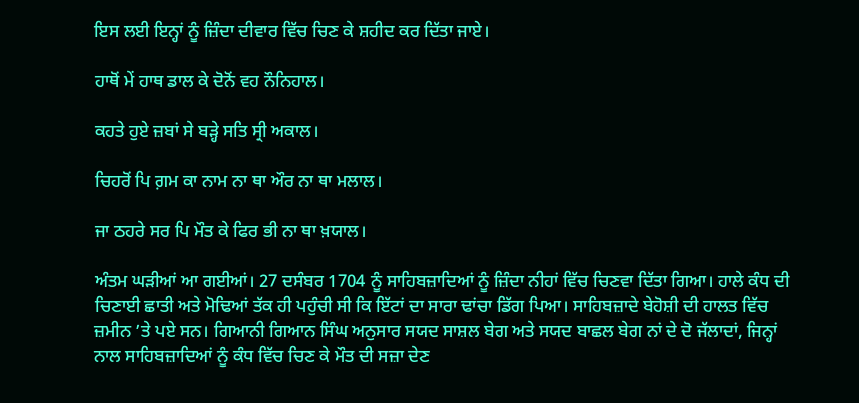ਇਸ ਲਈ ਇਨ੍ਹਾਂ ਨੂੰ ਜ਼ਿੰਦਾ ਦੀਵਾਰ ਵਿੱਚ ਚਿਣ ਕੇ ਸ਼ਹੀਦ ਕਰ ਦਿੱਤਾ ਜਾਏ।

ਹਾਥੋਂ ਮੇਂ ਹਾਥ ਡਾਲ ਕੇ ਦੋਨੋਂ ਵਹ ਨੌਨਿਹਾਲ।

ਕਹਤੇ ਹੁਏ ਜ਼ਬਾਂ ਸੇ ਬੜ੍ਹੇ ਸਤਿ ਸ੍ਰੀ ਅਕਾਲ।

ਚਿਹਰੋਂ ਪਿ ਗ਼ਮ ਕਾ ਨਾਮ ਨਾ ਥਾ ਔਰ ਨਾ ਥਾ ਮਲਾਲ।

ਜਾ ਠਹਰੇ ਸਰ ਪਿ ਮੌਤ ਕੇ ਫਿਰ ਭੀ ਨਾ ਥਾ ਖ਼ਯਾਲ।

ਅੰਤਮ ਘੜੀਆਂ ਆ ਗਈਆਂ। 27 ਦਸੰਬਰ 1704 ਨੂੰ ਸਾਹਿਬਜ਼ਾਦਿਆਂ ਨੂੰ ਜ਼ਿੰਦਾ ਨੀਹਾਂ ਵਿੱਚ ਚਿਣਵਾ ਦਿੱਤਾ ਗਿਆ। ਹਾਲੇ ਕੰਧ ਦੀ ਚਿਣਾਈ ਛਾਤੀ ਅਤੇ ਮੋਢਿਆਂ ਤੱਕ ਹੀ ਪਹੁੰਚੀ ਸੀ ਕਿ ਇੱਟਾਂ ਦਾ ਸਾਰਾ ਢਾਂਚਾ ਡਿੱਗ ਪਿਆ। ਸਾਹਿਬਜ਼ਾਦੇ ਬੇਹੋਸ਼ੀ ਦੀ ਹਾਲਤ ਵਿੱਚ ਜ਼ਮੀਨ ’ਤੇ ਪਏ ਸਨ। ਗਿਆਨੀ ਗਿਆਨ ਸਿੰਘ ਅਨੁਸਾਰ ਸਯਦ ਸਾਸ਼ਲ ਬੇਗ ਅਤੇ ਸਯਦ ਬਾਛਲ ਬੇਗ ਨਾਂ ਦੇ ਦੋ ਜੱਲਾਦਾਂ, ਜਿਨ੍ਹਾਂ ਨਾਲ ਸਾਹਿਬਜ਼ਾਦਿਆਂ ਨੂੰ ਕੰਧ ਵਿੱਚ ਚਿਣ ਕੇ ਮੌਤ ਦੀ ਸਜ਼ਾ ਦੇਣ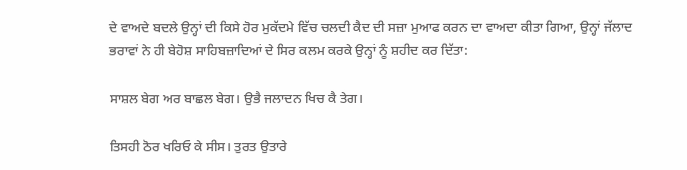ਦੇ ਵਾਅਦੇ ਬਦਲੇ ਉਨ੍ਹਾਂ ਦੀ ਕਿਸੇ ਹੋਰ ਮੁਕੱਦਮੇ ਵਿੱਚ ਚਲਦੀ ਕੈਦ ਦੀ ਸਜ਼ਾ ਮੁਆਫ ਕਰਨ ਦਾ ਵਾਅਦਾ ਕੀਤਾ ਗਿਆ, ਉਨ੍ਹਾਂ ਜੱਲਾਦ ਭਰਾਵਾਂ ਨੇ ਹੀ ਬੇਹੋਸ਼ ਸਾਹਿਬਜ਼ਾਦਿਆਂ ਦੇ ਸਿਰ ਕਲਮ ਕਰਕੇ ਉਨ੍ਹਾਂ ਨੂੰ ਸ਼ਹੀਦ ਕਰ ਦਿੱਤਾ:

ਸਾਸ਼ਲ ਬੇਗ ਅਰ ਬਾਛਲ ਬੇਗ। ਉਭੈ ਜਲਾਦਨ ਖਿਚ ਕੈ ਤੇਗ।

ਤਿਸਹੀ ਠੋਰ ਖਰਿਓ ਕੇ ਸੀਸ। ਤੁਰਤ ਉਤਾਰੇ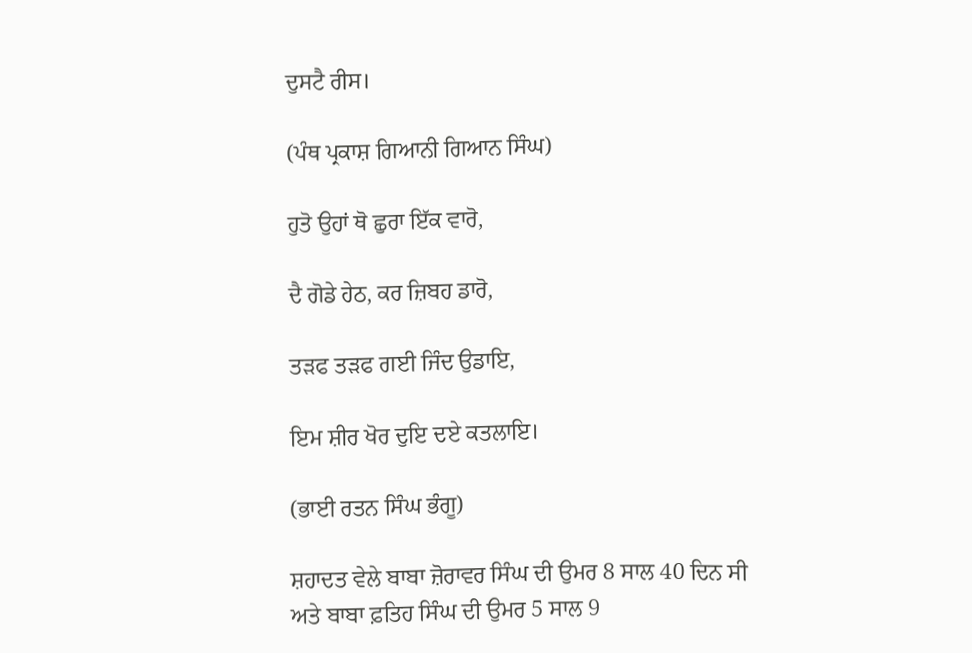ਦੁਸਟੈ ਰੀਸ।

(ਪੰਥ ਪ੍ਰਕਾਸ਼ ਗਿਆਨੀ ਗਿਆਨ ਸਿੰਘ)

ਹੁਤੋ ਉਹਾਂ ਥੋ ਛੁਰਾ ਇੱਕ ਵਾਰੋ,

ਦੈ ਗੋਡੇ ਹੇਠ, ਕਰ ਜ਼ਿਬਹ ਡਾਰੋ,

ਤੜਫ ਤੜਫ ਗਈ ਜਿੰਦ ਉਡਾਇ,

ਇਮ ਸ਼ੀਰ ਖੋਰ ਦੁਇ ਦਏ ਕਤਲਾਇ।

(ਭਾਈ ਰਤਨ ਸਿੰਘ ਭੰਗੂ)

ਸ਼ਹਾਦਤ ਵੇਲੇ ਬਾਬਾ ਜ਼ੋਰਾਵਰ ਸਿੰਘ ਦੀ ਉਮਰ 8 ਸਾਲ 40 ਦਿਨ ਸੀ ਅਤੇ ਬਾਬਾ ਫ਼ਤਿਹ ਸਿੰਘ ਦੀ ਉਮਰ 5 ਸਾਲ 9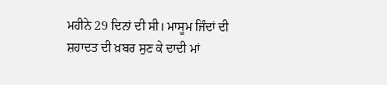ਮਹੀਨੇ 29 ਦਿਨਾਂ ਦੀ ਸੀ। ਮਾਸੂਮ ਜਿੰਦਾਂ ਦੀ ਸ਼ਹਾਦਤ ਦੀ ਖ਼ਬਰ ਸੁਣ ਕੇ ਦਾਦੀ ਮਾਂ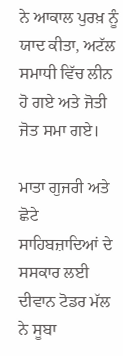ਨੇ ਆਕਾਲ ਪੁਰਖ਼ ਨੂੰ ਯਾਦ ਕੀਤਾ, ਅਟੱਲ ਸਮਾਧੀ ਵਿੱਚ ਲੀਨ ਹੋ ਗਏ ਅਤੇ ਜੋਤੀ ਜੋਤ ਸਮਾ ਗਏ।

ਮਾਤਾ ਗੁਜਰੀ ਅਤੇ ਛੋਟੇ ਸਾਹਿਬਜ਼ਾਦਿਆਂ ਦੇ ਸਸਕਾਰ ਲਈ ਦੀਵਾਨ ਟੋਡਰ ਮੱਲ ਨੇ ਸੂਬਾ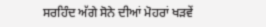ਸਰਹਿੰਦ ਅੱਗੇ ਸੋਨੇ ਦੀਆਂ ਮੋਹਰਾਂ ਖੜਵੇਂ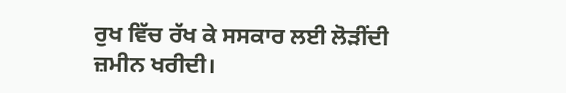ਰੁਖ ਵਿੱਚ ਰੱਖ ਕੇ ਸਸਕਾਰ ਲਈ ਲੋੜੀਂਦੀ ਜ਼ਮੀਨ ਖਰੀਦੀ।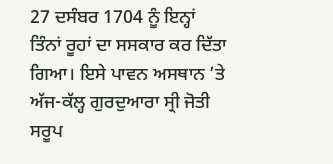27 ਦਸੰਬਰ 1704 ਨੂੰ ਇਨ੍ਹਾਂ ਤਿੰਨਾਂ ਰੂਹਾਂ ਦਾ ਸਸਕਾਰ ਕਰ ਦਿੱਤਾ ਗਿਆ। ਇਸੇ ਪਾਵਨ ਅਸਥਾਨ ’ਤੇ ਅੱਜ-ਕੱਲ੍ਹ ਗੁਰਦੁਆਰਾ ਸ੍ਰੀ ਜੋਤੀ ਸਰੂਪ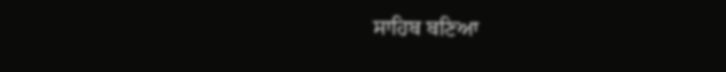ਸਾਹਿਬ ਬਣਿਆ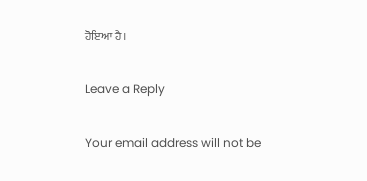ਹੋਇਆ ਹੈ।

Leave a Reply

Your email address will not be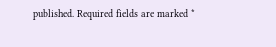published. Required fields are marked *